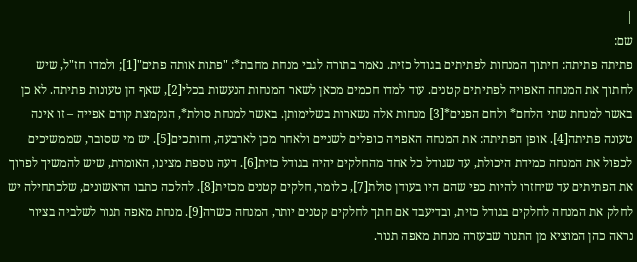|
שם:
פתיתה פתיתה: חיתוך המנחות לפתיתים בגודל כזית. נאמר בתורה לגבי מנחת מחבת*: "פתות אותה פתים"[1]; ולמדו חז"ל, שיש לחתוך את המנחה האפויה לפתיתים קטנים. עוד למדו חכמים מכאן לשאר המנחות הנעשות בכלי[2], שאף הן טעונות פתיתה. לא כן באשר למנחת שתי הלחם* ולחם הפנים*[3] מנחות אלה נשארות בשלימותן. באשר למנחת סולת*, הנקמצת קודם אפייה – זו אינה טעונה פתיתה[4]. אופן הפתיתה: את המנחה האפויה כופלים לשניים ולאחר מכן לארבעה, וחותכים[5]. יש מי שסובר, שממשיכים לכפול את המנחה כמידת היכולת, עד שגודל כל אחד מהחלקים יהיה בגודל כזית[6]. דעה נוספת מצינו, האומרת, שיש להמשיך לפרוך את הפתיתים עד שיחזרו להיות כפי שהם היו בעודן סולת[7], כלומר, חלקים קטנים מכזית[8]. להלכה כתבו הראשונים, שלכתחילה יש לחלק את המנחה לחלקים בגודל כזית, ובדיעבד אם חתך לחלקים קטנים יותר, המנחה כשרה[9]. מנחת מאפה תנור לשלביה בציור נראה כהן המוציא מן התנור שבעזרה מנחת מאפה תנור.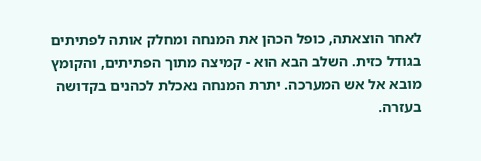לאחר הוצאתה, כופל הכהן את המנחה ומחלק אותה לפתיתים בגודל כזית. השלב הבא הוא - קמיצה מתוך הפתיתים, והקומץ מובא אל אש המערכה. יתרת המנחה נאכלת לכהנים בקדושה בעזרה.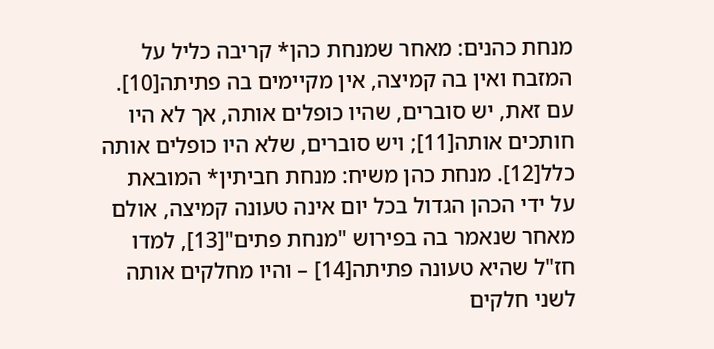מנחת כהנים: מאחר שמנחת כהן* קריבה כליל על המזבח ואין בה קמיצה, אין מקיימים בה פתיתה[10]. עם זאת, יש סוברים, שהיו כופלים אותה, אך לא היו חותכים אותה[11]; ויש סוברים, שלא היו כופלים אותה כלל[12]. מנחת כהן משיח: מנחת חביתין* המובאת על ידי הכהן הגדול בכל יום אינה טעונה קמיצה, אולם מאחר שנאמר בה בפירוש "מנחת פתים"[13], למדו חז"ל שהיא טעונה פתיתה[14] – והיו מחלקים אותה לשני חלקים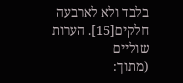בלבד ולא לארבעה חלקים[15]. הערות שוליים
(מתוך: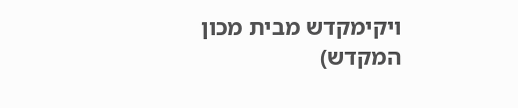ויקימקדש מבית מכון המקדש)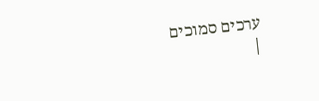ערכים סמוכים
|